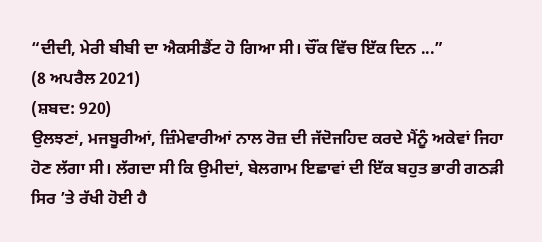“ਦੀਦੀ, ਮੇਰੀ ਬੀਬੀ ਦਾ ਐਕਸੀਡੈਂਟ ਹੋ ਗਿਆ ਸੀ। ਚੌਂਕ ਵਿੱਚ ਇੱਕ ਦਿਨ ...”
(8 ਅਪਰੈਲ 2021)
(ਸ਼ਬਦ: 920)
ਉਲਝਣਾਂ, ਮਜਬੂਰੀਆਂ, ਜ਼ਿੰਮੇਵਾਰੀਆਂ ਨਾਲ ਰੋਜ਼ ਦੀ ਜੱਦੋਜਹਿਦ ਕਰਦੇ ਮੈਂਨੂੰ ਅਕੇਵਾਂ ਜਿਹਾ ਹੋਣ ਲੱਗਾ ਸੀ। ਲੱਗਦਾ ਸੀ ਕਿ ਉਮੀਦਾਂ, ਬੇਲਗਾਮ ਇਛਾਵਾਂ ਦੀ ਇੱਕ ਬਹੁਤ ਭਾਰੀ ਗਠੜੀ ਸਿਰ ’ਤੇ ਰੱਖੀ ਹੋਈ ਹੈ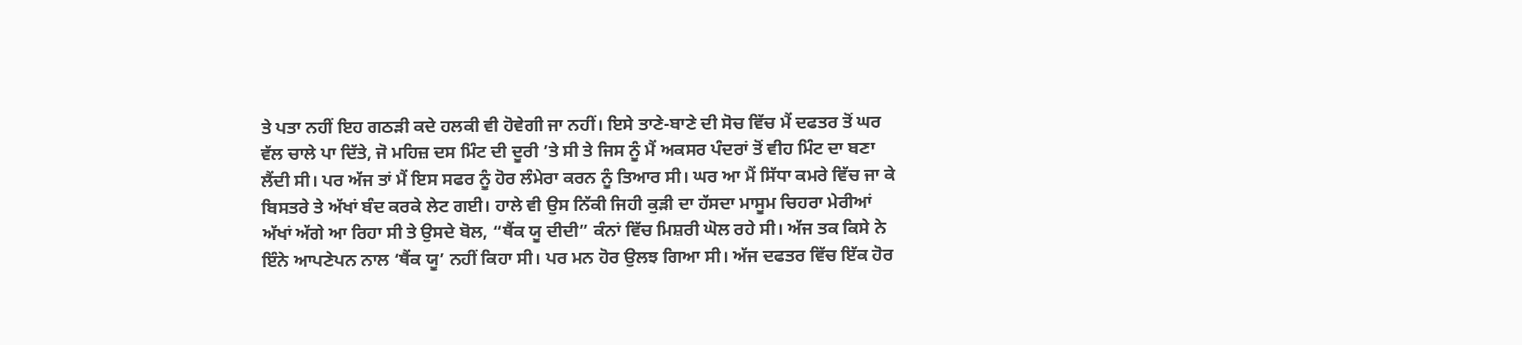ਤੇ ਪਤਾ ਨਹੀਂ ਇਹ ਗਠੜੀ ਕਦੇ ਹਲਕੀ ਵੀ ਹੋਵੇਗੀ ਜਾ ਨਹੀਂ। ਇਸੇ ਤਾਣੇ-ਬਾਣੇ ਦੀ ਸੋਚ ਵਿੱਚ ਮੈਂ ਦਫਤਰ ਤੋਂ ਘਰ ਵੱਲ ਚਾਲੇ ਪਾ ਦਿੱਤੇ, ਜੋ ਮਹਿਜ਼ ਦਸ ਮਿੰਟ ਦੀ ਦੂਰੀ ’ਤੇ ਸੀ ਤੇ ਜਿਸ ਨੂੰ ਮੈਂ ਅਕਸਰ ਪੰਦਰਾਂ ਤੋਂ ਵੀਹ ਮਿੰਟ ਦਾ ਬਣਾ ਲੈਂਦੀ ਸੀ। ਪਰ ਅੱਜ ਤਾਂ ਮੈਂ ਇਸ ਸਫਰ ਨੂੰ ਹੋਰ ਲੰਮੇਰਾ ਕਰਨ ਨੂੰ ਤਿਆਰ ਸੀ। ਘਰ ਆ ਮੈਂ ਸਿੱਧਾ ਕਮਰੇ ਵਿੱਚ ਜਾ ਕੇ ਬਿਸਤਰੇ ਤੇ ਅੱਖਾਂ ਬੰਦ ਕਰਕੇ ਲੇਟ ਗਈ। ਹਾਲੇ ਵੀ ਉਸ ਨਿੱਕੀ ਜਿਹੀ ਕੁੜੀ ਦਾ ਹੱਸਦਾ ਮਾਸੂਮ ਚਿਹਰਾ ਮੇਰੀਆਂ ਅੱਖਾਂ ਅੱਗੇ ਆ ਰਿਹਾ ਸੀ ਤੇ ਉਸਦੇ ਬੋਲ, “ਥੈਂਕ ਯੂ ਦੀਦੀ” ਕੰਨਾਂ ਵਿੱਚ ਮਿਸ਼ਰੀ ਘੋਲ ਰਹੇ ਸੀ। ਅੱਜ ਤਕ ਕਿਸੇ ਨੇ ਇੰਨੇ ਆਪਣੇਪਨ ਨਾਲ ‘ਥੈਂਕ ਯੂ’ ਨਹੀਂ ਕਿਹਾ ਸੀ। ਪਰ ਮਨ ਹੋਰ ਉਲਝ ਗਿਆ ਸੀ। ਅੱਜ ਦਫਤਰ ਵਿੱਚ ਇੱਕ ਹੋਰ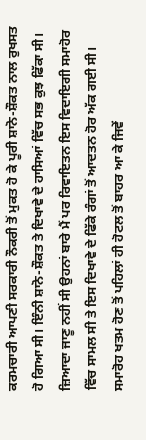ਕਰਮਚਾਰੀ ਆਪਣੀ ਸਰਕਾਰੀ ਨੌਕਰੀ ਤੋਂ ਮੁਕਤ ਹੋ ਕੇ ਪੂਰੀ ਸ਼ਾਨੋ-ਸ਼ੌਕਤ ਨਾਲ ਰੁਖਸਤ ਹੋ ਗਿਆ ਸੀ। ਇੰਨੀ ਸ਼ਾਨੋ-ਸ਼ੌਕਤ ਤੇ ਦਿਖਾਵੇ ਦੇ ਹਾਸਿਆਂ ਵਿੱਚ ਸਭ ਕੁਝ ਫਿੱਕਾ ਸੀ। ਜ਼ਿਆਦਾ ਜਾਣੂ ਨਹੀਂ ਸੀ ਉਹਨਾਂ ਬਾਰੇ ਮੈਂ ਪਰ ਰਿਵਾਇਤਨ ਇਸ ਵਿਦਾਇਗੀ ਸਮਾਹੋਰ ਵਿੱਚ ਸਾਮਲ ਸੀ ਤੇ ਇਸ ਦਿਖਾਵੇ ਦੇ ਫਿੱਕੇ ਰੰਗਾਂ ਤੋਂ ਆਦਤਨ ਹੋਰ ਅੱਕ ਗਈ ਸੀ। ਸਮਾਰੋਹ ਖਤਮ ਹੋਣ ਤੋਂ ਪਹਿਲਾਂ ਹੀ ਹੋਟਲ ਤੋਂ ਬਾਹਰ ਆ ਕੇ ਜਿਵੇਂ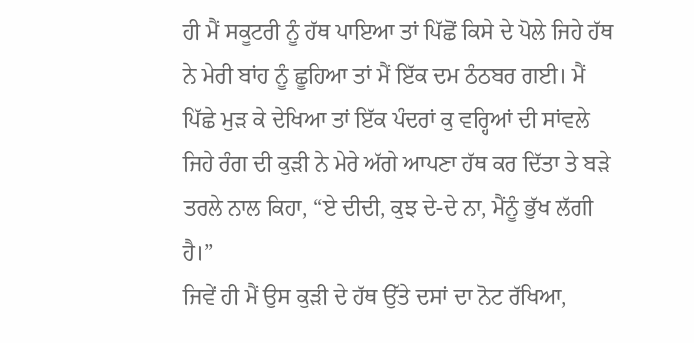ਹੀ ਮੈਂ ਸਕੂਟਰੀ ਨੂੰ ਹੱਥ ਪਾਇਆ ਤਾਂ ਪਿੱਛੋਂ ਕਿਸੇ ਦੇ ਪੋਲੇ ਜਿਹੇ ਹੱਥ ਨੇ ਮੇਰੀ ਬਾਂਹ ਨੂੰ ਛੂਹਿਆ ਤਾਂ ਮੈਂ ਇੱਕ ਦਮ ਠੰਠਬਰ ਗਈ। ਮੈਂ ਪਿੱਛੇ ਮੁੜ ਕੇ ਦੇਖਿਆ ਤਾਂ ਇੱਕ ਪੰਦਰਾਂ ਕੁ ਵਰ੍ਹਿਆਂ ਦੀ ਸਾਂਵਲੇ ਜਿਹੇ ਰੰਗ ਦੀ ਕੁੜੀ ਨੇ ਮੇਰੇ ਅੱਗੇ ਆਪਣਾ ਹੱਥ ਕਰ ਦਿੱਤਾ ਤੇ ਬੜੇ ਤਰਲੇ ਨਾਲ ਕਿਹਾ, “ਏ ਦੀਦੀ, ਕੁਝ ਦੇ-ਦੇ ਨਾ, ਮੈਂਨੂੰ ਭੁੱਖ ਲੱਗੀ ਹੈ।”
ਜਿਵੇਂ ਹੀ ਮੈਂ ਉਸ ਕੁੜੀ ਦੇ ਹੱਥ ਉੱਤੇ ਦਸਾਂ ਦਾ ਨੋਟ ਰੱਖਿਆ,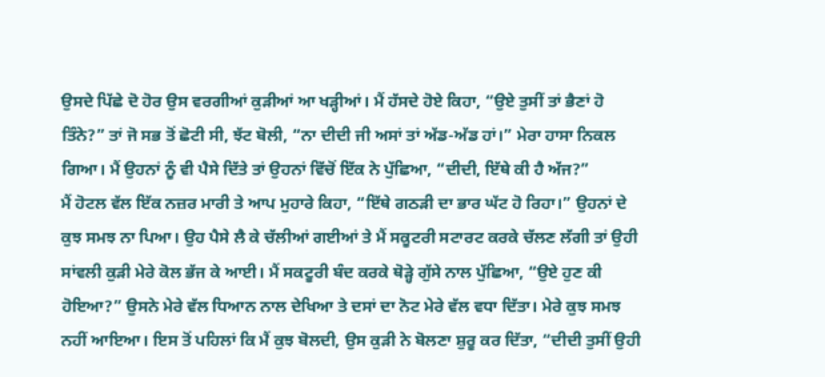ਉਸਦੇ ਪਿੱਛੇ ਦੋ ਹੋਰ ਉਸ ਵਰਗੀਆਂ ਕੁੜੀਆਂ ਆ ਖੜ੍ਹੀਆਂ। ਮੈਂ ਹੱਸਦੇ ਹੋਏ ਕਿਹਾ, “ਉਏ ਤੁਸੀਂ ਤਾਂ ਭੈਣਾਂ ਹੋ ਤਿੰਨੇ?” ਤਾਂ ਜੋ ਸਭ ਤੋਂ ਛੋਟੀ ਸੀ, ਝੱਟ ਬੋਲੀ, “ਨਾ ਦੀਦੀ ਜੀ ਅਸਾਂ ਤਾਂ ਅੱਡ-ਅੱਡ ਹਾਂ।” ਮੇਰਾ ਹਾਸਾ ਨਿਕਲ ਗਿਆ। ਮੈਂ ਉਹਨਾਂ ਨੂੰ ਵੀ ਪੈਸੇ ਦਿੱਤੇ ਤਾਂ ਉਹਨਾਂ ਵਿੱਚੋਂ ਇੱਕ ਨੇ ਪੁੱਛਿਆ, “ਦੀਦੀ, ਇੱਥੇ ਕੀ ਹੈ ਅੱਜ?”
ਮੈਂ ਹੋਟਲ ਵੱਲ ਇੱਕ ਨਜ਼ਰ ਮਾਰੀ ਤੇ ਆਪ ਮੁਹਾਰੇ ਕਿਹਾ, “ਇੱਥੇ ਗਠੜੀ ਦਾ ਭਾਰ ਘੱਟ ਹੋ ਰਿਹਾ।” ਉਹਨਾਂ ਦੇ ਕੁਝ ਸਮਝ ਨਾ ਪਿਆ। ਉਹ ਪੈਸੇ ਲੈ ਕੇ ਚੱਲੀਆਂ ਗਈਆਂ ਤੇ ਮੈਂ ਸਕੂਟਰੀ ਸਟਾਰਟ ਕਰਕੇ ਚੱਲਣ ਲੱਗੀ ਤਾਂ ਉਹੀ ਸਾਂਵਲੀ ਕੁੜੀ ਮੇਰੇ ਕੋਲ ਭੱਜ ਕੇ ਆਈ। ਮੈਂ ਸਕਟੂਰੀ ਬੰਦ ਕਰਕੇ ਥੋੜ੍ਹੇ ਗੁੱਸੇ ਨਾਲ ਪੁੱਛਿਆ, “ਉਏ ਹੁਣ ਕੀ ਹੋਇਆ?” ਉਸਨੇ ਮੇਰੇ ਵੱਲ ਧਿਆਨ ਨਾਲ ਦੇਖਿਆ ਤੇ ਦਸਾਂ ਦਾ ਨੋਟ ਮੇਰੇ ਵੱਲ ਵਧਾ ਦਿੱਤਾ। ਮੇਰੇ ਕੁਝ ਸਮਝ ਨਹੀਂ ਆਇਆ। ਇਸ ਤੋਂ ਪਹਿਲਾਂ ਕਿ ਮੈਂ ਕੁਝ ਬੋਲਦੀ, ਉਸ ਕੁੜੀ ਨੇ ਬੋਲਣਾ ਸ਼ੁਰੂ ਕਰ ਦਿੱਤਾ, “ਦੀਦੀ ਤੁਸੀਂ ਉਹੀ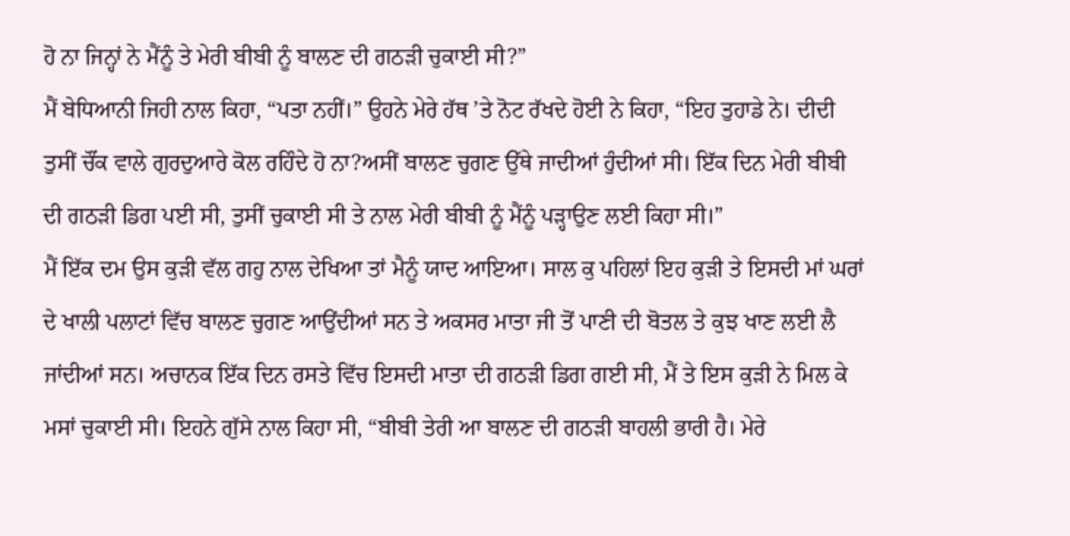ਹੋ ਨਾ ਜਿਨ੍ਹਾਂ ਨੇ ਮੈਂਨੂੰ ਤੇ ਮੇਰੀ ਬੀਬੀ ਨੂੰ ਬਾਲਣ ਦੀ ਗਠੜੀ ਚੁਕਾਈ ਸੀ?”
ਮੈਂ ਬੇਧਿਆਨੀ ਜਿਹੀ ਨਾਲ ਕਿਹਾ, “ਪਤਾ ਨਹੀਂ।” ਉਹਨੇ ਮੇਰੇ ਹੱਥ ’ਤੇ ਨੋਟ ਰੱਖਦੇ ਹੋਈ ਨੇ ਕਿਹਾ, “ਇਹ ਤੁਹਾਡੇ ਨੇ। ਦੀਦੀ ਤੁਸੀਂ ਚੌਂਕ ਵਾਲੇ ਗੁਰਦੁਆਰੇ ਕੋਲ ਰਹਿੰਦੇ ਹੋ ਨਾ?ਅਸੀਂ ਬਾਲਣ ਚੁਗਣ ਉੱਥੇ ਜਾਦੀਆਂ ਹੁੰਦੀਆਂ ਸੀ। ਇੱਕ ਦਿਨ ਮੇਰੀ ਬੀਬੀ ਦੀ ਗਠੜੀ ਡਿਗ ਪਈ ਸੀ, ਤੁਸੀਂ ਚੁਕਾਈ ਸੀ ਤੇ ਨਾਲ ਮੇਰੀ ਬੀਬੀ ਨੂੰ ਮੈਂਨੂੰ ਪੜ੍ਹਾਉਣ ਲਈ ਕਿਹਾ ਸੀ।”
ਮੈਂ ਇੱਕ ਦਮ ਉਸ ਕੁੜੀ ਵੱਲ ਗਹੁ ਨਾਲ ਦੇਖਿਆ ਤਾਂ ਮੈਨੂੰ ਯਾਦ ਆਇਆ। ਸਾਲ ਕੁ ਪਹਿਲਾਂ ਇਹ ਕੁੜੀ ਤੇ ਇਸਦੀ ਮਾਂ ਘਰਾਂ ਦੇ ਖਾਲੀ ਪਲਾਟਾਂ ਵਿੱਚ ਬਾਲਣ ਚੁਗਣ ਆਉਂਦੀਆਂ ਸਨ ਤੇ ਅਕਸਰ ਮਾਤਾ ਜੀ ਤੋਂ ਪਾਣੀ ਦੀ ਬੋਤਲ ਤੇ ਕੁਝ ਖਾਣ ਲਈ ਲੈ ਜਾਂਦੀਆਂ ਸਨ। ਅਚਾਨਕ ਇੱਕ ਦਿਨ ਰਸਤੇ ਵਿੱਚ ਇਸਦੀ ਮਾਤਾ ਦੀ ਗਠੜੀ ਡਿਗ ਗਈ ਸੀ, ਮੈਂ ਤੇ ਇਸ ਕੁੜੀ ਨੇ ਮਿਲ ਕੇ ਮਸਾਂ ਚੁਕਾਈ ਸੀ। ਇਹਨੇ ਗੁੱਸੇ ਨਾਲ ਕਿਹਾ ਸੀ, “ਬੀਬੀ ਤੇਰੀ ਆ ਬਾਲਣ ਦੀ ਗਠੜੀ ਬਾਹਲੀ ਭਾਰੀ ਹੈ। ਮੇਰੇ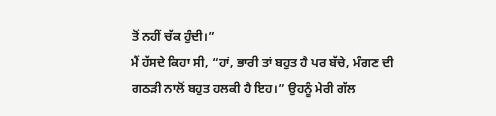ਤੋਂ ਨਹੀਂ ਚੱਕ ਹੁੰਦੀ।”
ਮੈਂ ਹੱਸਦੇ ਕਿਹਾ ਸੀ, “ਹਾਂ, ਭਾਰੀ ਤਾਂ ਬਹੁਤ ਹੈ ਪਰ ਬੱਚੇ, ਮੰਗਣ ਦੀ ਗਠੜੀ ਨਾਲੋਂ ਬਹੁਤ ਹਲਕੀ ਹੈ ਇਹ।” ਉਹਨੂੰ ਮੇਰੀ ਗੱਲ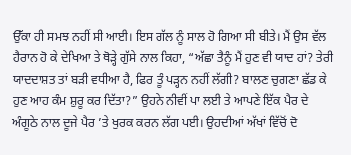ਉੱਕਾ ਹੀ ਸਮਝ ਨਹੀਂ ਸੀ ਆਈ। ਇਸ ਗੱਲ ਨੂੰ ਸਾਲ ਹੋ ਗਿਆ ਸੀ ਬੀਤੇ। ਮੈਂ ਉਸ ਵੱਲ ਹੈਰਾਨ ਹੋ ਕੇ ਦੇਖਿਆ ਤੇ ਥੋੜ੍ਹੇ ਗੁੱਸੇ ਨਾਲ ਕਿਹਾ, “ਅੱਛਾ ਤੈਨੂੰ ਮੈਂ ਹੁਣ ਵੀ ਯਾਦ ਹਾਂ? ਤੇਰੀ ਯਾਦਦਾਸ਼ਤ ਤਾਂ ਬੜੀ ਵਧੀਆ ਹੈ, ਫਿਰ ਤੂੰ ਪੜ੍ਹਨ ਨਹੀਂ ਲੱਗੀ? ਬਾਲਣ ਚੁਗਣਾ ਛੱਡ ਕੇ ਹੁਣ ਆਹ ਕੰਮ ਸ਼ੁਰੂ ਕਰ ਦਿੱਤਾ?” ਉਹਨੇ ਨੀਵੀਂ ਪਾ ਲਈ ਤੇ ਆਪਣੇ ਇੱਕ ਪੈਰ ਦੇ ਅੰਗੂਠੇ ਨਾਲ ਦੂਜੇ ਪੈਰ ’ਤੇ ਖੁਰਕ ਕਰਨ ਲੱਗ ਪਈ। ਉਹਦੀਆਂ ਅੱਖਾਂ ਵਿੱਚੋਂ ਦੋ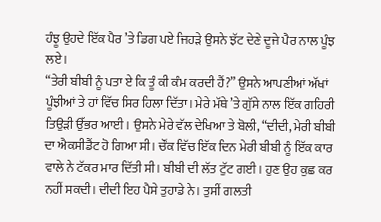ਹੰਝੂ ਉਹਦੇ ਇੱਕ ਪੈਰ ’ਤੇ ਡਿਗ ਪਏ ਜਿਹੜੇ ਉਸਨੇ ਝੱਟ ਦੇਣੇ ਦੂਜੇ ਪੈਰ ਨਾਲ ਪੂੰਝ ਲਏ।
“ਤੇਰੀ ਬੀਬੀ ਨੂੰ ਪਤਾ ਏ ਕਿ ਤੂੰ ਕੀ ਕੰਮ ਕਰਦੀ ਹੈਂ?” ਉਸਨੇ ਆਪਣੀਆਂ ਅੱਖਾਂ ਪੂੰਝੀਆਂ ਤੇ ਹਾਂ ਵਿੱਚ ਸਿਰ ਹਿਲਾ ਦਿੱਤਾ। ਮੇਰੇ ਮੱਥੇ ’ਤੇ ਗੁੱਸੇ ਨਾਲ ਇੱਕ ਗਹਿਰੀ ਤਿਉੜੀ ਉੱਭਰ ਆਈ। ਉਸਨੇ ਮੇਰੇ ਵੱਲ ਦੇਖਿਆ ਤੇ ਬੋਲੀ, “ਦੀਦੀ, ਮੇਰੀ ਬੀਬੀ ਦਾ ਐਕਸੀਡੈਂਟ ਹੋ ਗਿਆ ਸੀ। ਚੌਂਕ ਵਿੱਚ ਇੱਕ ਦਿਨ ਮੇਰੀ ਬੀਬੀ ਨੂੰ ਇੱਕ ਕਾਰ ਵਾਲੇ ਨੇ ਟੱਕਰ ਮਾਰ ਦਿੱਤੀ ਸੀ। ਬੀਬੀ ਦੀ ਲੱਤ ਟੁੱਟ ਗਈ। ਹੁਣ ਉਹ ਕੁਛ ਕਰ ਨਹੀਂ ਸਕਦੀ। ਦੀਦੀ ਇਹ ਪੈਸੇ ਤੁਹਾਡੇ ਨੇ। ਤੁਸੀਂ ਗਲਤੀ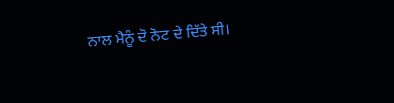ਨਾਲ ਮੈਨੂੰ ਦੋ ਨੋਟ ਦੇ ਦਿੱਤੇ ਸੀ।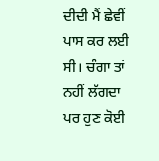ਦੀਦੀ ਮੈਂ ਛੇਵੀਂ ਪਾਸ ਕਰ ਲਈ ਸੀ। ਚੰਗਾ ਤਾਂ ਨਹੀਂ ਲੱਗਦਾ ਪਰ ਹੁਣ ਕੋਈ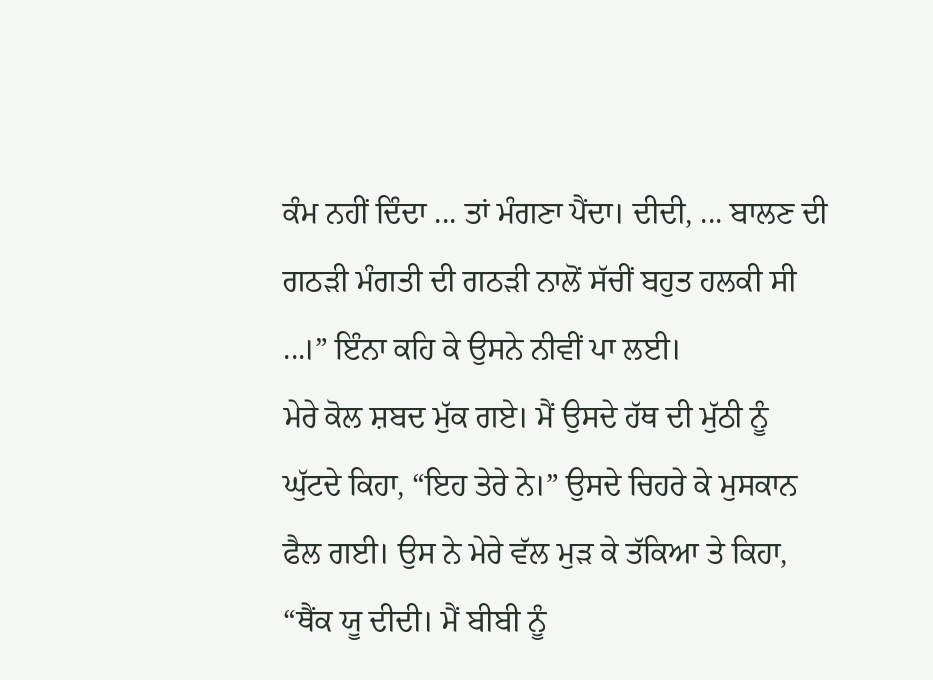ਕੰਮ ਨਹੀਂ ਦਿੰਦਾ ... ਤਾਂ ਮੰਗਣਾ ਪੈਂਦਾ। ਦੀਦੀ, ... ਬਾਲਣ ਦੀ ਗਠੜੀ ਮੰਗਤੀ ਦੀ ਗਠੜੀ ਨਾਲੋਂ ਸੱਚੀਂ ਬਹੁਤ ਹਲਕੀ ਸੀ ...।” ਇੰਨਾ ਕਹਿ ਕੇ ਉਸਨੇ ਨੀਵੀਂ ਪਾ ਲਈ।
ਮੇਰੇ ਕੋਲ ਸ਼ਬਦ ਮੁੱਕ ਗਏ। ਮੈਂ ਉਸਦੇ ਹੱਥ ਦੀ ਮੁੱਠੀ ਨੂੰ ਘੁੱਟਦੇ ਕਿਹਾ, “ਇਹ ਤੇਰੇ ਨੇ।” ਉਸਦੇ ਚਿਹਰੇ ਕੇ ਮੁਸਕਾਨ ਫੈਲ ਗਈ। ਉਸ ਨੇ ਮੇਰੇ ਵੱਲ ਮੁੜ ਕੇ ਤੱਕਿਆ ਤੇ ਕਿਹਾ, “ਥੈਂਕ ਯੂ ਦੀਦੀ। ਮੈਂ ਬੀਬੀ ਨੂੰ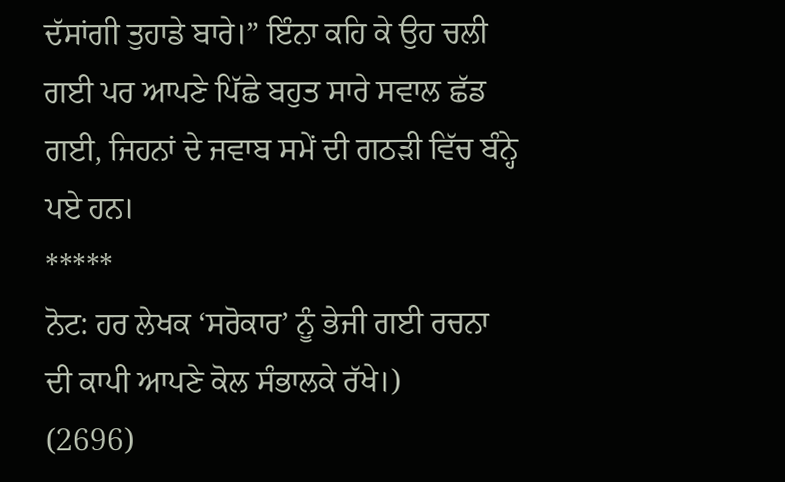ਦੱਸਾਂਗੀ ਤੁਹਾਡੇ ਬਾਰੇ।” ਇੰਨਾ ਕਹਿ ਕੇ ਉਹ ਚਲੀ ਗਈ ਪਰ ਆਪਣੇ ਪਿੱਛੇ ਬਹੁਤ ਸਾਰੇ ਸਵਾਲ ਛੱਡ ਗਈ, ਜਿਹਨਾਂ ਦੇ ਜਵਾਬ ਸਮੇਂ ਦੀ ਗਠੜੀ ਵਿੱਚ ਬੰਨ੍ਹੇ ਪਏ ਹਨ।
*****
ਨੋਟ: ਹਰ ਲੇਖਕ ‘ਸਰੋਕਾਰ’ ਨੂੰ ਭੇਜੀ ਗਈ ਰਚਨਾ ਦੀ ਕਾਪੀ ਆਪਣੇ ਕੋਲ ਸੰਭਾਲਕੇ ਰੱਖੇ।)
(2696)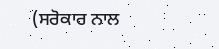(ਸਰੋਕਾਰ ਨਾਲ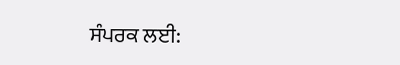ਸੰਪਰਕ ਲਈ: